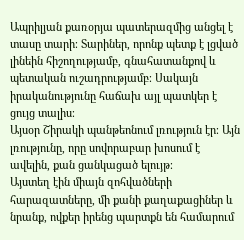Ապրիլյան քառօրյա պատերազմից անցել է տասը տարի։ Տարիներ, որոնք պետք է լցված լինեին հիշողությամբ, գնահատանքով և պետական ուշադրությամբ։ Սակայն իրականությունը հաճախ այլ պատկեր է ցույց տալիս։
Այսօր Շիրակի պանթեոնում լռություն էր։ Այն լռությունը, որը սովորաբար խոսում է ավելին, քան ցանկացած ելույթ։
Այստեղ էին միայն զոհվածների հարազատները, մի քանի քաղաքացիներ և նրանք, ովքեր իրենց պարտքն են համարում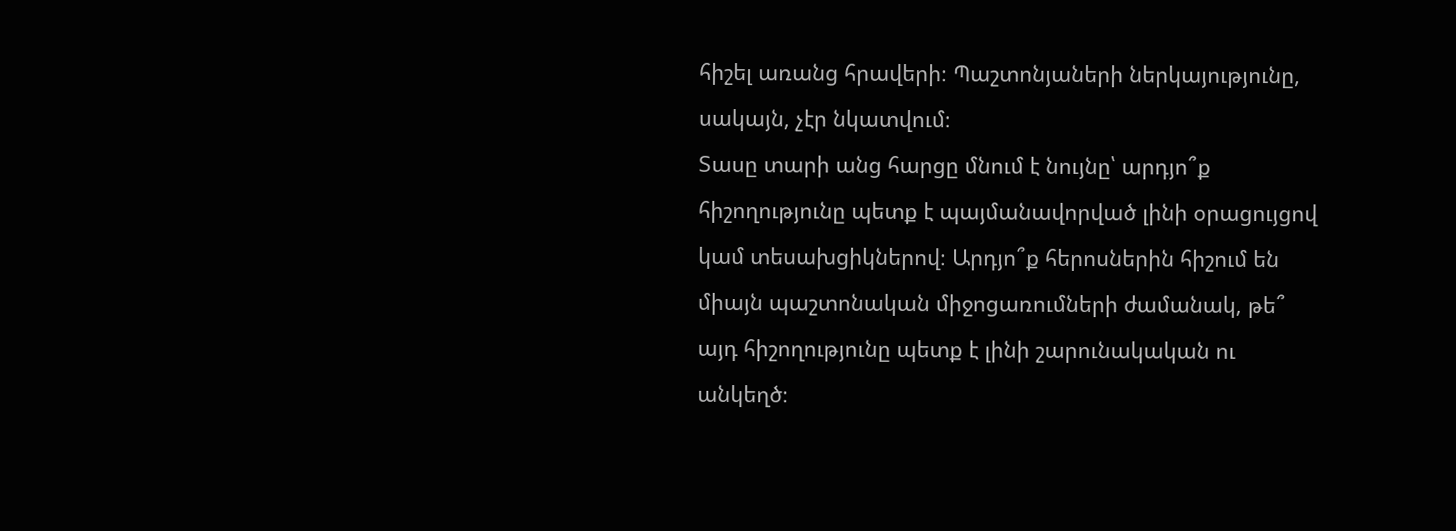հիշել առանց հրավերի։ Պաշտոնյաների ներկայությունը, սակայն, չէր նկատվում։
Տասը տարի անց հարցը մնում է նույնը՝ արդյո՞ք հիշողությունը պետք է պայմանավորված լինի օրացույցով կամ տեսախցիկներով։ Արդյո՞ք հերոսներին հիշում են միայն պաշտոնական միջոցառումների ժամանակ, թե՞ այդ հիշողությունը պետք է լինի շարունակական ու անկեղծ։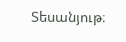Տեսանյութ։